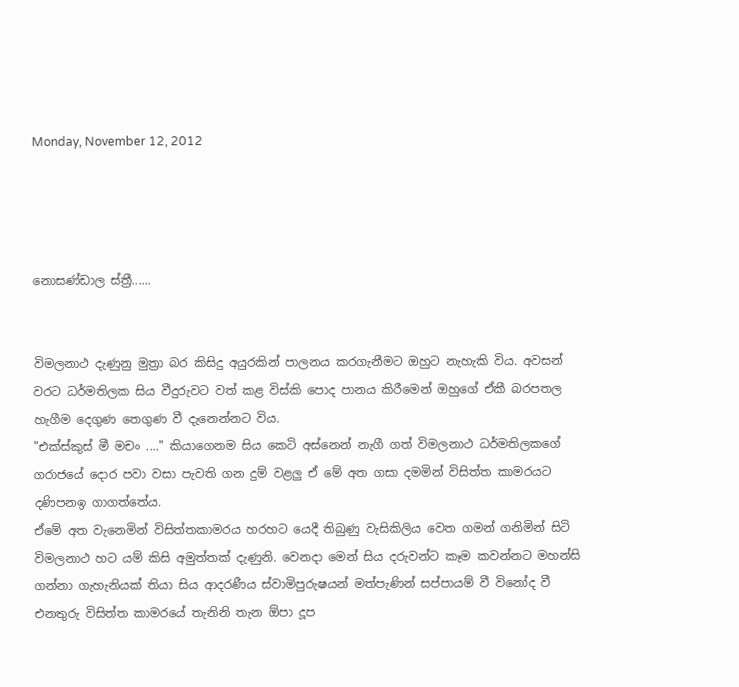Monday, November 12, 2012




නොසණ්ඩාල ස්ත්‍රී......


විමලනාථ දැණුනු මුත්‍රා බර කිසිදු අයුරකින් පාලනය කරගැනීමට ඔහුට නැහැකි විය. අවසන් වරට ධර්මතිලක සිය වීදුරුවට වත් කළ විස්කි පොද පානය කිරීමෙන් ඔහුගේ ඒකී බරපතල හැගීම දෙගුණ තෙගුණ වී දැනෙන්නට විය.
"එක්ස්කුස් මී මචං ...." කියාගෙනම සිය කෙටි අස්නෙන් නැගී ගත් විමලනාථ ධර්මතිලකගේ ගරාජයේ දොර පවා වසා පැවති ගන දුම් වළලු ඒ මේ අත ගසා දමමින් විසිත්ත කාමරයට දණිපනඉ ගාගත්තේය.
ඒමේ අත වැනෙමින් විසිත්තකාමරය හරහට යෙදී තිබුණු වැසිකිලිය වෙත ගමන් ගනිමින් සිටි විමලනාථ හට යම් කිසි අමුත්තක් දැණුනි. වෙනදා මෙන් සිය දරුවන්ට කෑම කවන්නට මහන්සි ගන්නා ගැහැනියක් තියා සිය ආදරණීය ස්වාමිපුරුෂයන් මත්පැණින් සප්පායම් වී විනෝද වී එනතුරු විසිත්ත කාමරයේ තැනිනි තැන ඕපා දූප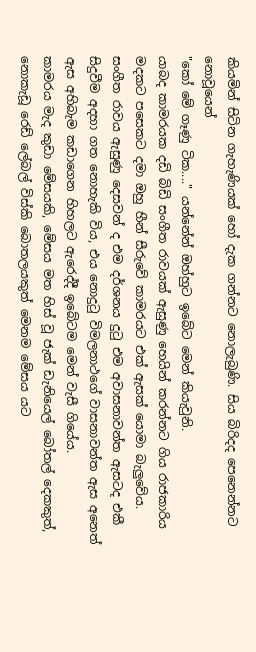කියමින් සිටින ගැහැණියක් හෝ දැක ගන්නට නොලැබුණි. සිය බිරිදද පෙනෙන්නට නොවූයෙන්
"කෝ මේ ගෑණු ටික...." යන්නේන් ඔහ්හුට ඉබේට මෙන් කියැවුනි.
යාබද කාමරයක දඩි බිඩි සංගීත රාවයක් ඇසුණු හෙයින් කරන්නට ගිය රාජකාරිය මදකට පසෙකට දමා ඔහු හීන් සීරුවේ කාමරයට එක් ඇසක් යොමා බැලුවේය. සංගීත රාවය ඇසුණු දෙසවන් ද එම දර්ශනය දුටු එම අවාසනාවන්ත ඇසටද එකී සිදුවීම අදහා ගත නොහැකි විය, එය නොදුටු විමලනාථගේ වාසනාවන්ත ඇස අනෙත් ඇස අහිබැම කඩාගෙන හිහලට ඇරෙද්දී ඉබේටම මෙන් වැසී ගියේය.
කාමරය මැද කුඩා මේසයකි, මේසය මත හිස් වූ ජැක් ඩැනියෙල් බෝතල් දෙකකුත්, නොකැඩූ රෙඩ් ලේබල් විස්කි බොතලයකුත් මෙනම මේසය යට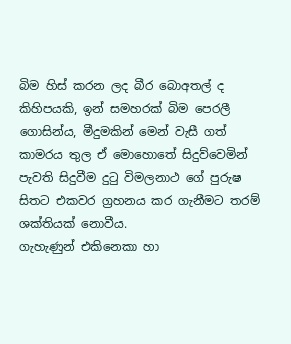බිම හිස් කරන ලද බීර බොඅතල් ද කිහිපයකි, ඉන් සමහරක් බිම පෙරලී ගොසින්ය, මීදුමකින් මෙන් වැසී ගත් කාමරය තුල ඒ මොහොතේ සිදුව්වෙමින් පැවති සිදුවීම දුටු විමලනාථ ගේ පුරුෂ සිතට එකවර ග්‍රහනය කර ගැනීමට තරම් ශක්තියක් නොවීය.
ගැහැණුන් එකිනෙකා හා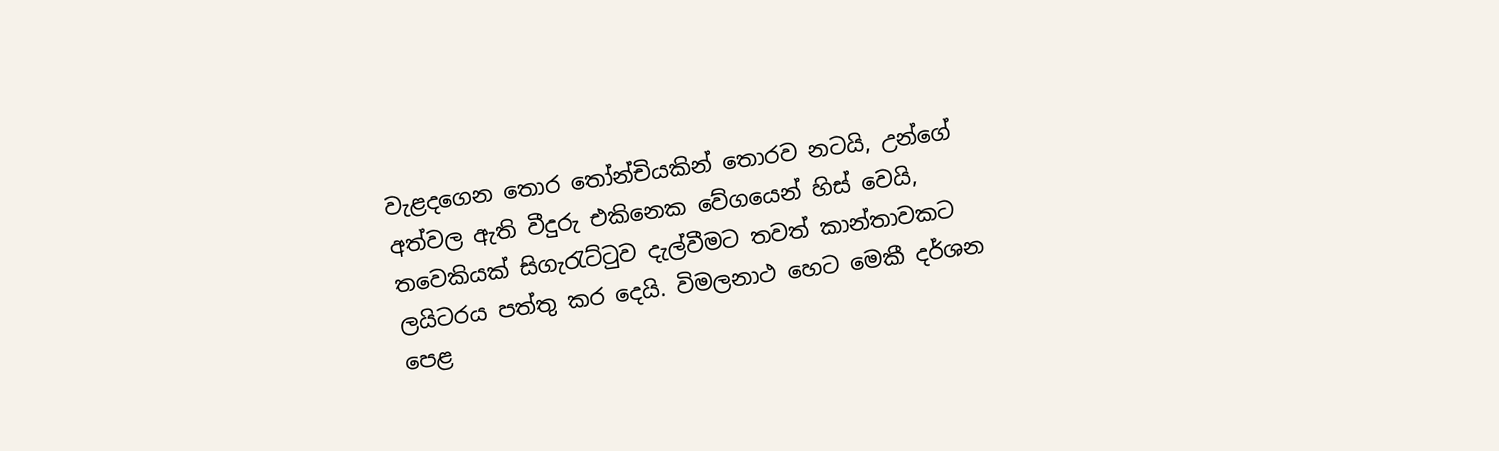වැළදගෙන තොර තෝන්චියකින් තොරව නටයි, උන්ගේ අත්වල ඇති වීදුරු එකිනෙක වේගයෙන් හිස් වෙයි, තවෙකියක් සිගැරැට්ටුව දැල්වීමට තවත් කාන්තාවකට ලයිටරය පත්තු කර දෙයි. විමලනාථ හෙට මෙකී දර්ශන පෙළ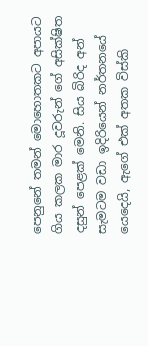පෙනුනේ තමන් මොහොතකට අපායට ගිය කලක මාර දූවරුන් ගේ අසික්ෂිත දසුන් පෙළක් මෙනි. සිය බිරිද අන් සැමටම වඩා ඉදිරියෙන් නර්තනයේ යෙදෙයි, ඇගේ එක් අතක විස්කි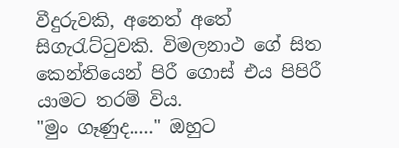වීදුරුවකි, අනෙත් අතේ සිගැරැට්ටුවකි. විමලනාථ ගේ සිත කෙන්තියෙන් පිරී ගොස් එය පිපිරී යාමට තරම් විය.
"මුං ගෑණුද....." ඔහුට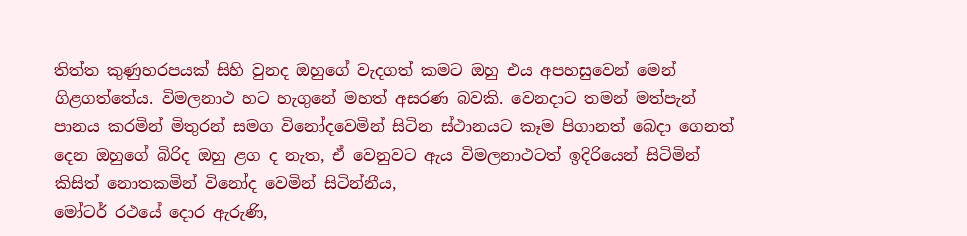තිත්ත කුණුහරපයක් සිහි වුනද ඔහුගේ වැදගත් කමට ඔහු එය අපහසුවෙන් මෙන් ගිළගත්තේය. විමලනාථ හට හැගුනේ මහත් අසරණ බවකි. වෙනදාට තමන් මත්පැන් පානය කරමින් මිතුරන් සමග විනෝදවෙමින් සිටින ස්ථානයට කෑම පිගානත් බෙදා ගෙනත් දෙන ඔහුගේ බිරිද ඔහු ළග ද නැත, ඒ වෙනුවට ඇය විමලනාථටත් ඉදිරියෙන් සිටිමින් කිසිත් නොතකමින් විනෝද වෙමින් සිටින්නීය,
මෝටර් රථයේ දොර ඇරුණි,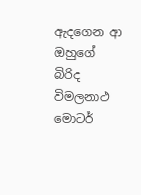ඇදගෙන ආ ඔහුගේ බිරිද විමලනාථ මොටර්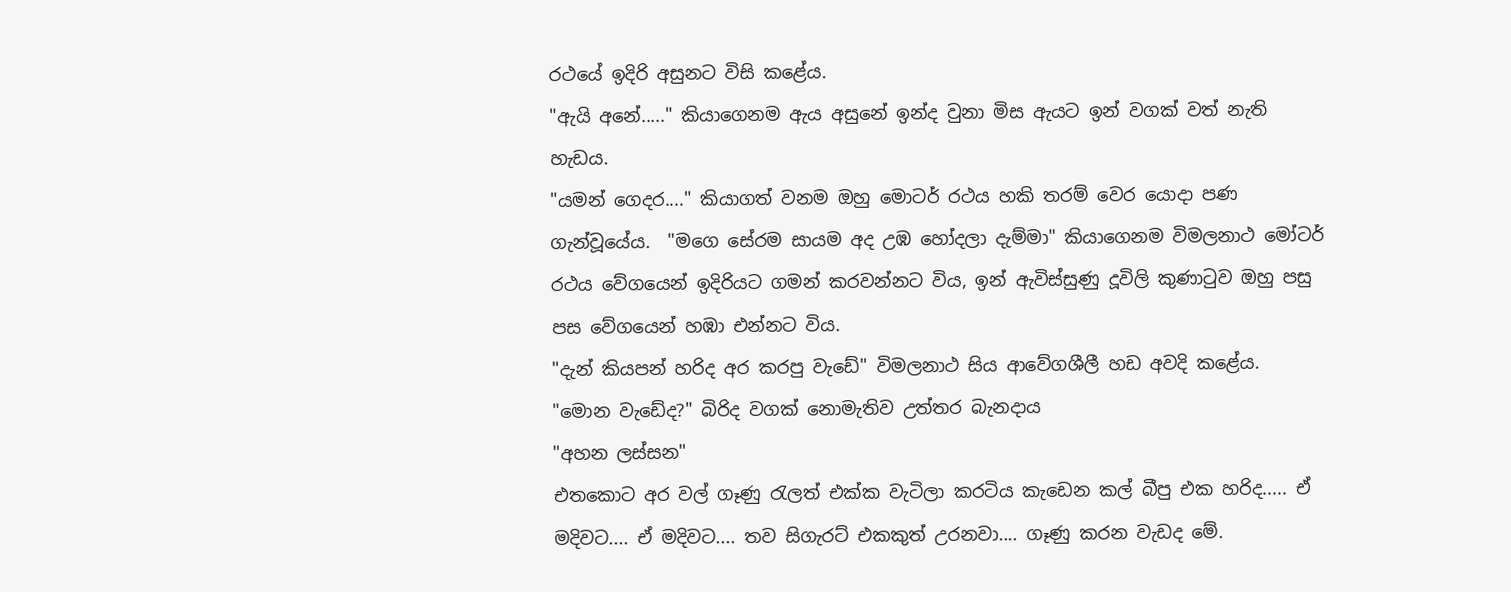රථයේ ඉදිරි අසුනට විසි කළේය.
"ඇයි අනේ....." කියාගෙනම ඇය අසුනේ ඉන්ද වුනා මිස ඇයට ඉන් වගක් වත් නැති හැඩය.
"යමන් ගෙදර...." කියාගත් වනම ඔහු මොටර් රථය හකි තරම් වෙර යොදා පණ ගැන්වූයේය.  "මගෙ සේරම සායම අද උඹ හෝදලා දැම්මා" කියාගෙනම විමලනාථ මෝටර් රථය වේගයෙන් ඉදිරියට ගමන් කරවන්නට විය, ඉන් ඇවිස්සුණු දූවිලි කුණාටුව ඔහු පසු පස වේගයෙන් හඹා එන්නට විය.
"දැන් කියපන් හරිද අර කරපු වැඩේ" විමලනාථ සිය ආවේගශීලී හඩ අවදි කළේය.
"මොන වැඩේද?" බිරිද වගක් නොමැතිව උත්තර බැනදාය
"අහන ලස්සන"
එතකොට අර වල් ගෑණු රැලත් එක්ක වැටිලා කරටිය කැඩෙන කල් බීපු එක හරිද..... ඒ මදිවට.... ඒ මදිවට.... තව සිගැරට් එකකුත් උරනවා.... ගෑණු කරන වැඩද මේ.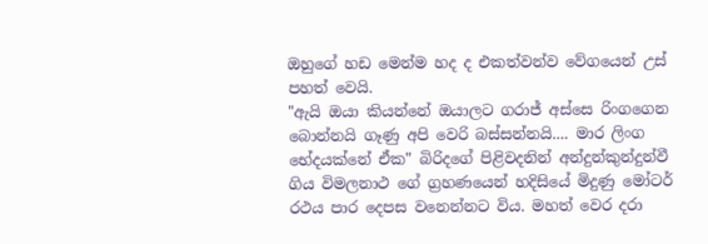ඔහුගේ හඩ මෙන්ම හද ද එකත්වන්ව වේගයෙන් උස් පහත් වෙයි.
"ඇයි ඔයා කියන්නේ ඔයාලට ගරාජ් අස්සෙ රිංගගෙන බොන්නයි ගෑණු අපි වෙරි බස්සන්නයි.... මාර ලිංග භේදයක්නේ ඒක" බිරිදගේ පිළිවදනින් අන්දුන්කුන්දුන්වී ගිය විමලනාථ ගේ ග්‍රහණයෙන් හදිසියේ මිදුණු මෝටර් රථය පාර දෙපස වනෙන්නට විය. මහත් වෙර දරා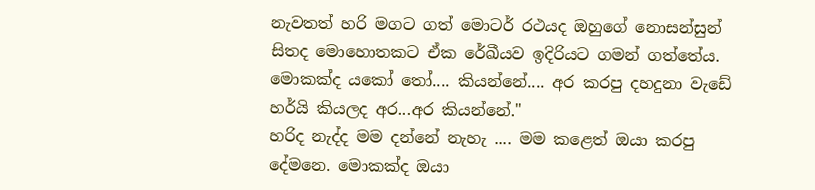නැවතත් හරි මගට ගත් මොටර් රථයද ඔහුගේ නොසන්සුන් සිතද මොහොතකට ඒක රේඛීයව ඉදිරියට ගමන් ගත්තේය. මොකක්ද යකෝ තෝ.... කියන්නේ.... අර කරපු දහදුනා වැඩේ හර්යි කියලද අර...අර කියන්නේ."
හරිද නැද්ද මම දන්නේ නැහැ .... මම කළෙත් ඔයා කරපු දේමනෙ. මොකක්ද ඔයා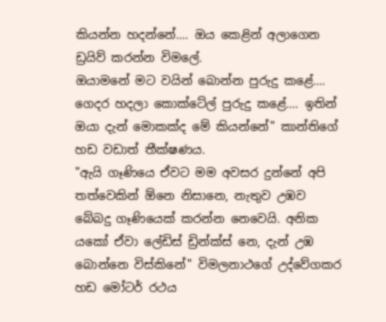කියන්න හදන්නේ.... ඔය කෙළින් අලාගෙන ඩ්‍රයිව් කරන්න විමලේ.
ඔයාමනේ මට වයින් බොන්න පුරුදු කළේ.... ගෙදර හදලා කොක්ටේල් පුරුදු කළේ.... ඉතින් ඔයා දැන් මොකක්ද මේ කියන්නේ" කාන්තිගේ හඩ වඩාත් තීක්ෂණය.
"ඇයි ගෑණියෙ ඒවට මම අවසර දුන්නේ අපි තත්වෙකින් ඕනෙ නිසානෙ, නැතුව උඹව බේබදු ගෑණියෙක් කරන්න නෙවෙයි. අනික යකෝ ඒවා ලේඩිස් ඩ්‍රින්ක්ස් නෙ, දැන් උඹ බොන්නෙ විස්කිනේ" විමලනාථගේ උද්වේගකර හඩ මෝටර් රථය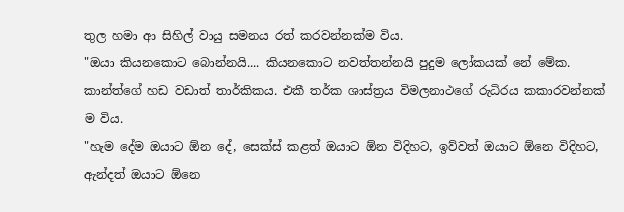තුල හමා ආ සිහිල් වායු සමනය රත් කරවන්නක්ම විය.
"ඔයා කියනකොට බොන්නයි.... කියනකොට නවත්තන්නයි පුදුම ලෝකයක් නේ මේක. කාන්ත්ගේ හඩ වඩාත් තාර්කිකය. එකී තර්ක ශාස්ත්‍රය විමලනාථගේ රුධිරය කකාරවන්නක් ම විය.
"හැම දේම ඔයාට ඕන දේ, සෙක්ස් කළත් ඔයාට ඕන විදිහට, ඉව්වත් ඔයාට ඕනෙ විදිහට, ඇන්දත් ඔයාට ඕනෙ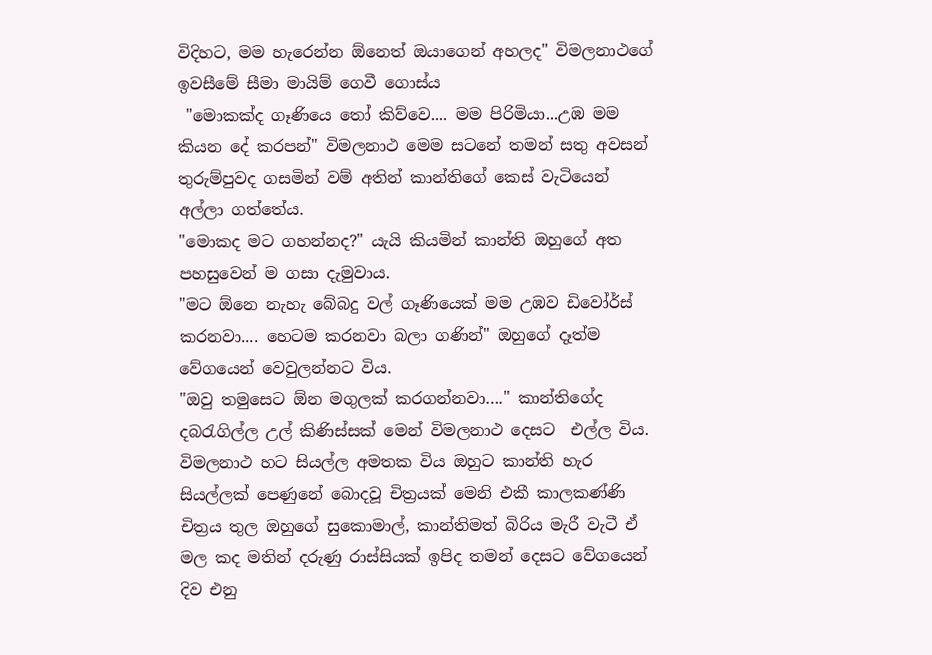විදිහට, මම හැරෙන්න ඕනෙත් ඔයාගෙන් අහලද" විමලනාථගේ ඉවසීමේ සීමා මායිම් ගෙවී ගොස්ය
 "මොකක්ද ගෑණියෙ තෝ කිව්වෙ.... මම පිරිමියා...උඹ මම කියන දේ කරපන්" විමලනාථ මෙම සටනේ තමන් සතු අවසන් තුරුම්පුවද ගසමින් වම් අතින් කාන්තිගේ කෙස් වැටියෙන් අල්ලා ගත්තේය.
"මොකද මට ගහන්නද?" යැයි කියමින් කාන්ති ඔහුගේ අත පහසුවෙන් ම ගසා දැමුවාය.
"මට ඕනෙ නැහැ බේබදු වල් ගෑණියෙක් මම උඹව ඩිවෝර්ස් කරනවා.... හෙටම කරනවා බලා ගණින්" ඔහුගේ දෑත්ම වේගයෙන් වෙවුලන්නට විය.
"ඔවු තමුසෙට ඕන මගුලක් කරගන්නවා…." කාන්තිගේද දබරැගිල්ල උල් කිණිස්සක් මෙන් විමලනාථ දෙසට  එල්ල විය. විමලනාථ හට සියල්ල අමතක විය ඔහුට කාන්ති හැර සියල්ලක් පෙණුනේ බොදවූ චිත්‍රයක් මෙනි එකී කාලකණ්ණි චිත්‍රය තුල ඔහුගේ සුකොමාල්, කාන්තිමත් බිරිය මැරී වැටී ඒ මල කද මතින් දරුණු රාස්සියක් ඉපිද තමන් දෙසට වේගයෙන් දිව එනු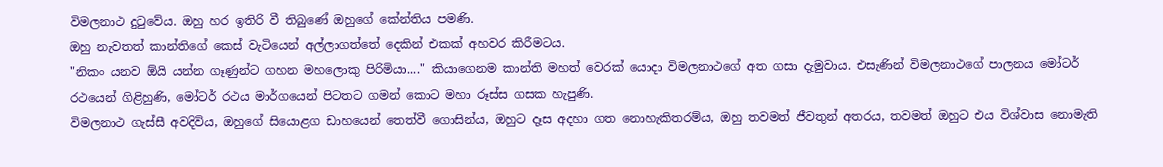විමලනාථ දුටුවේය. ඔහු හර ඉතිරි වී තිබුණේ ඔහුගේ කේන්තිය පමණි.
ඔහු නැවතත් කාන්තිගේ කෙස් වැටියෙන් අල්ලාගත්තේ දෙකින් එකක් අහවර කිරීමටය.
"නිකං යනව ඕයි යන්න ගෑණුන්ට ගහන මහලොකු පිරිමියා...." කියාගෙනම කාන්ති මහත් වෙරක් යොදා විමලනාථගේ අත ගසා දැමුවාය. එසැණින් විමලනාථගේ පාලනය මෝටර් රථයෙන් ගිළිහුණි, මෝටර් රථය මාර්ගයෙන් පිටතට ගමන් කොට මහා රූස්ස ගසක හැපුණි.
විමලනාථ ගැස්සී අවදිවිය, ඔහුගේ සියොළග ඩාහයෙන් තෙත්වී ගොසින්ය, ඔහුට දෑස අදහා ගත නොහැකිතරම්ය, ඔහු තවමත් ජීවතුන් අතරය, තවමත් ඔහුට එය විශ්වාස නොමැති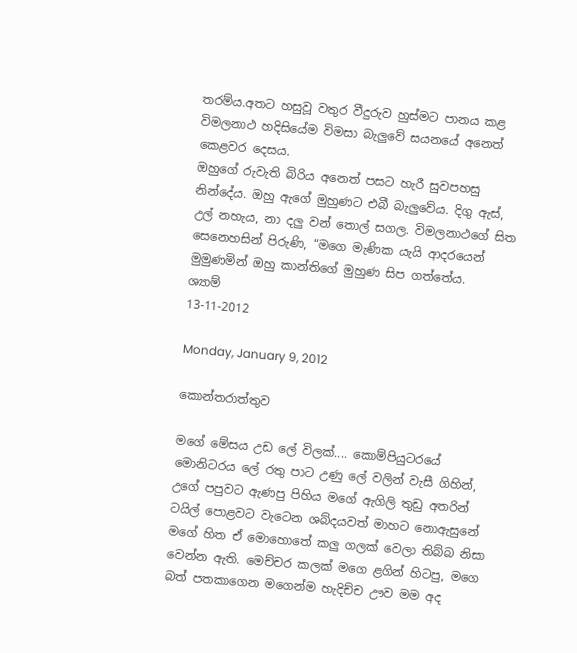තරම්ය.අතට හසුවූ වතුර වීදුරුව හුස්මට පානය කළ විමලනාථ හදිසියේම විමසා බැලුවේ සයනයේ අනෙත් කෙළවර දෙසය.
ඔහුගේ රුවැති බිරිය අනෙත් පසට හැරී සුවපහසු නින්දේය. ඔහු ඇගේ මුහුණට එබී බැලුවේය. දිගු ඇස්, උල් නහැය, නා දලු වන් තොල් සගල. විමලනාථගේ සිත සෙනෙහසින් පිරුණි, “මගෙ මැණික යැයි ආදරයෙන් මුමුණමින් ඔහු කාන්තිගේ මුහුණ සිප ගත්තේය.
ශ්‍යාම්
13-11-2012

Monday, January 9, 2012

කොන්තරාත්තුව

මගේ මේසය උඩ ලේ විලක්.... කොම්පියුටරයේ මොනිටරය ලේ රතු පාට උණු ලේ වලින් වැසී ගිහින්, උගේ පපුවට ඇණපු පිහිය මගේ ඇගිලි තුඩු අතරින් ටයිල් පොළවට වැටෙන ශබ්දයවත් මාහට නොඇසුනේ මගේ හිත ඒ මොහොතේ කලු ගලක් වෙලා තිබ්බ නිසා වෙන්න ඇති. මෙච්චර කලක් මගෙ ළගින් හිටපු, මගෙ බත් පතකාගෙන මගෙන්ම හැදිච්ච ඌව මම අද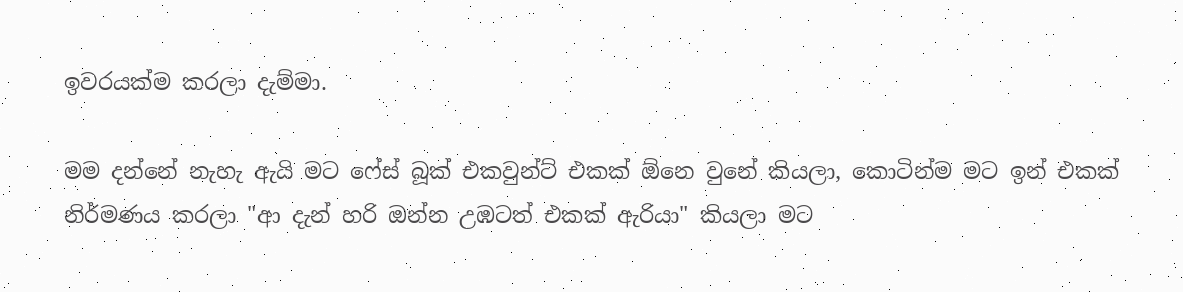ඉවරයක්ම කරලා දැම්මා.

මම දන්නේ නැහැ ඇයි මට ෆේස් බූක් එකවුන්ට් එකක් ඕනෙ වුනේ කියලා, කොටින්ම මට ඉන් එකක් නිර්මණය කරලා "ආ දැන් හරි ඔන්න උඹටත් එකක් ඇරියා" කියලා මට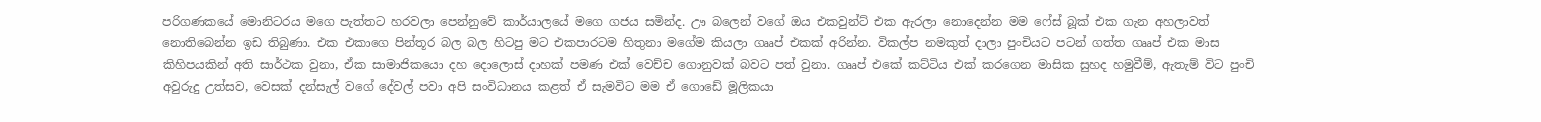පරිගණකයේ මොනිටරය මගෙ පැත්තට හරවලා පෙන්නුවේ කාර්යාලයේ මගෙ ගජය සමින්ද. ඌ බලෙන් වගේ ඔය එකවුන්ට් එක ඇරලා නොදෙන්න මම ෆේස් බූක් එක ගැන අහලාවත් නොතිබෙන්න ඉඩ තිබුණා. එක එකාගෙ පින්තූර බල බල හිටපු මට එකපාරටම හිතුනා මගේම කියලා ගෲප් එකක් අරින්න. විකල්ප නමකුත් දාලා පුංචියට පටන් ගත්ත ගෲප් එක මාස කිහිපයකින් අති සාර්ථක වුනා, ඒක සාමාජිකයො දහ දොලොස් දාහක් පමණ එක් වෙච්ච ගොනුවක් බවට පත් වුනා. ගෲප් එකේ කට්ටිය එක් කරගෙන මාසික සුහද හමුවීම්, ඇතැම් විට පුංචි අවුරුදු උත්සව, වෙසක් දන්සැල් වගේ දේවල් පවා අපි සංවිධානය කළත් ඒ සැමවිට මම ඒ ගොඩේ මූලිකයා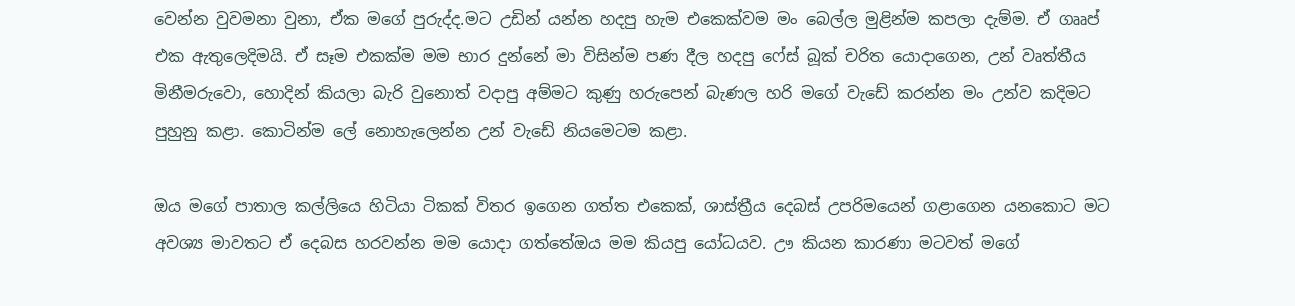වෙන්න වුවමනා වුනා, ඒක මගේ පුරුද්ද.මට උඩින් යන්න හදපු හැම එකෙක්වම මං බෙල්ල මුළින්ම කපලා දැම්ම. ඒ ගෲප් එක ඇතුලෙදිමයි. ඒ සෑම එකක්ම මම භාර දුන්නේ මා විසින්ම පණ දීල හදපු ෆේස් බූක් චරිත යොදාගෙන, උන් වෘත්තීය මිනීමරුවො, හොදින් කියලා බැරි වුනොත් වදාපු අම්මට කුණු හරුපෙන් බැණල හරි මගේ වැඩේ කරන්න මං උන්ව කදිමට පුහුනු කළා. කොටින්ම ලේ නොහැලෙන්න උන් වැඩේ නියමෙටම කළා.

ඔය මගේ පාතාල කල්ලියෙ හිටියා ටිකක් විතර ඉගෙන ගත්ත එකෙක්, ශාස්ත්‍රීය දෙබස් උපරිමයෙන් ගළාගෙන යනකොට මට අවශ්‍ය මාවතට ඒ දෙබස හරවන්න මම යොදා ගත්තේඔය මම කියපු යෝධයව. ඌ කියන කාරණා මටවත් මගේ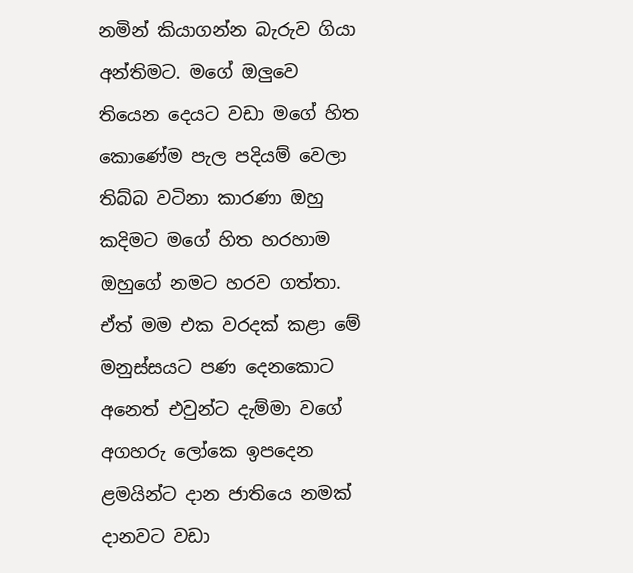නමින් කියාගන්න බැරුව ගියා අන්තිමට. මගේ ඔලුවෙ තියෙන දෙයට වඩා මගේ හිත කොණේම පැල පදියම් වෙලා තිබ්බ වටිනා කාරණා ඔහු කදිමට මගේ හිත හරහාම ඔහුගේ නමට හරව ගත්තා. ඒත් මම එක වරදක් කළා මේ මනුස්සයට පණ දෙනකොට අනෙත් එවුන්ට දැම්මා වගේ අගහරු ලෝකෙ ඉපදෙන ළමයින්ට දාන ජාතියෙ නමක් දානවට වඩා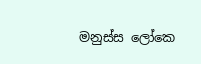මනුස්ස ලෝකෙ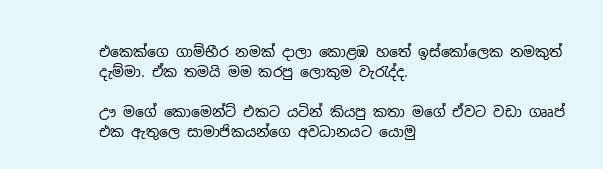එකෙක්ගෙ ගාම්භීර නමක් දාලා කොළඹ හතේ ඉස්කෝලෙක නමකුත් දැම්මා. ඒක තමයි මම කරපු ලොකුම වැරැද්ද.

ඌ මගේ කොමෙන්ට් එකට යටින් කියපු කතා මගේ ඒවට වඩා ගෲප් එක ඇතුලෙ සාමාජිකයන්ගෙ අවධානයට යොමු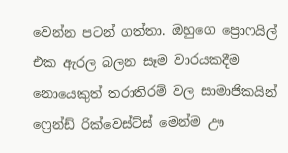වෙන්න පටන් ගත්තා. ඔහුගෙ ප්‍රොෆයිල් එක ඇරල බලන සෑම වාරයකදීම නොයෙකුත් තරාතිරම් වල සාමාජිකයින් ෆ්‍රෙන්ඩ් රික්වෙස්ට්ස් මෙන්ම ඌ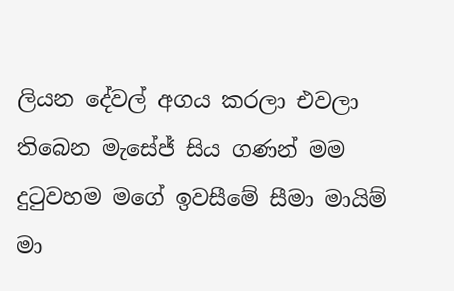ලියන දේවල් අගය කරලා එවලා තිබෙන මැසේජ් සිය ගණන් මම දුටුවහම මගේ ඉවසීමේ සීමා මායිම් මා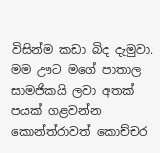විසින්ම කඩා බිද දැමුවා. මම ඌට මගේ පාතාල සාමජිකයි ලවා අතක් පයක් ගළවන්න කොන්ත්රාවත් කොච්චර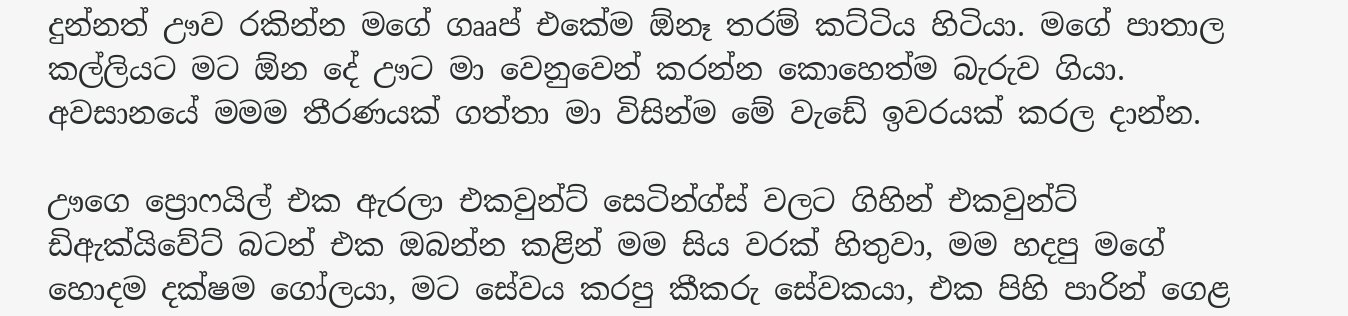දුන්නත් ඌව රකින්න මගේ ගෲප් එකේම ඕනෑ තරම් කට්ටිය හිටියා. මගේ පාතාල කල්ලියට මට ඕන දේ ඌට මා වෙනුවෙන් කරන්න කොහෙත්ම බැරුව ගියා. අවසානයේ මමම තීරණයක් ගත්තා මා විසින්ම මේ වැඩේ ඉවරයක් කරල දාන්න.

ඌගෙ ප්‍රොෆයිල් එක ඇරලා එකවුන්ට් සෙටින්ග්ස් වලට ගිහින් එකවුන්ට් ඩිඇක්යිවේට් බටන් එක ඔබන්න කළින් මම සිය වරක් හිතුවා, මම හදපු මගේ හොදම දක්ෂම ගෝලයා, මට සේවය කරපු කීකරු සේවකයා, එක පිහි පාරින් ගෙළ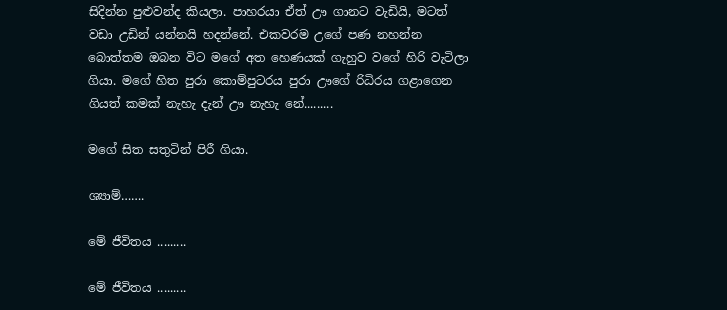සිදින්න පුළුවන්ද කියලා. පාහරයා ඒත් ඌ ගානට වැඩියි, මටත් වඩා උඩින් යන්නයි හදන්නේ. එකවරම උගේ පණ නහන්න බොත්තම ඔබන විට මගේ අත හෙණයක් ගැහුව වගේ හිරි වැටිලා ගියා. මගේ හිත පුරා කොම්පුටරය පුරා ඌගේ රිධිරය ගළාගෙන ගියත් කමක් නැහැ දැන් ඌ නැහැ නේ.........

මගේ සිත සතුටින් පිරී ගියා.

ශ්‍යාම්…….

මේ ජීවිතය .........

මේ ජීවිතය .........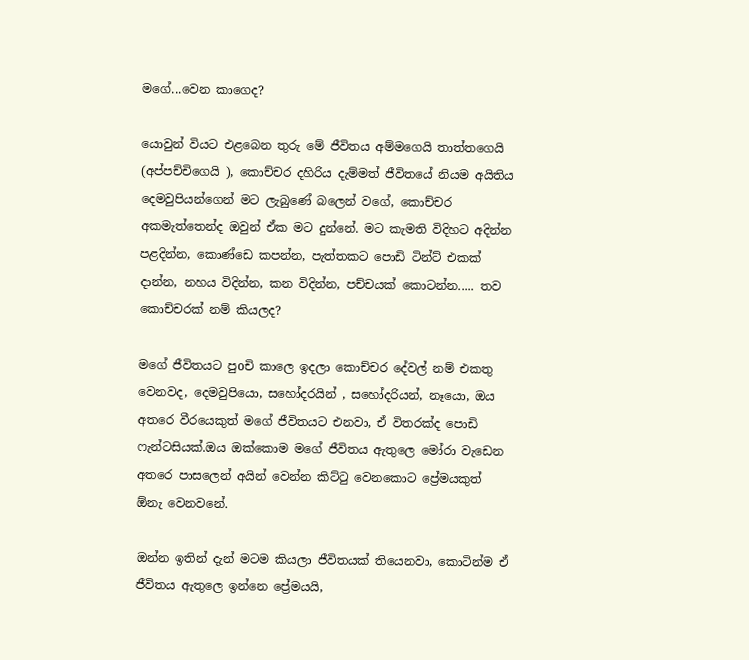මගේ...වෙන කාගෙද?

යොවුන් වියට එළබෙන තුරු මේ ජීවිතය අම්මගෙයි තාත්තගෙයි (අප්පච්චිගෙයි ), කොච්චර දහිරිය දැම්මත් ජීවිතයේ නියම අයිතිය දෙමවුපියන්ගෙන් මට ලැබුණේ බලෙන් වගේ, කොච්චර අකමැත්තෙන්ද ඔවුන් ඒක මට දුන්නේ. මට කැමති විදිහට අදින්න පළදින්න, කොණ්ඩෙ කපන්න, පැත්තකට පොඩි ටින්ට් එකක් දාන්න, නහය විදින්න, කන විදින්න, පච්චයක් කොටන්න..... තව කොච්චරක් නම් කියලද?

මගේ ජීවිතයට පුoචි කාලෙ ඉදලා කොච්චර දේවල් නම් එකතු වෙනවද, දෙමවුපියො, සහෝදරයින් , සහෝදරියන්, නෑයො, ඔය අතරෙ වීරයෙකුත් මගේ ජීවිතයට එනවා, ඒ විතරක්ද පොඩි ෆැන්ටසියක්.ඔය ඔක්කොම මගේ ජීවිතය ඇතුලෙ මෝරා වැඩෙන අතරෙ පාසලෙන් අයින් වෙන්න කිට්ටු වෙනකොට ප්‍රේමයකුත් ඕනැ වෙනවනේ.

ඔන්න ඉතින් දැන් මටම කියලා ජීවිතයක් තියෙනවා, කොටින්ම ඒ ජීවිතය ඇතුලෙ ඉන්නෙ ප්‍රේමයයි,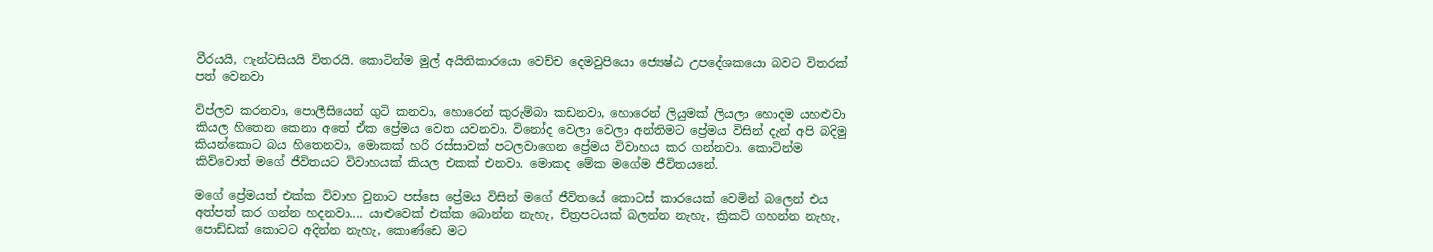වීරයයි, ෆැන්ටසියයි විතරයි. කොටින්ම මුල් අයිතිකාරයො වෙච්ච දෙමවුපියො ජ්‍යෙෂ්ඨ උපදේශකයො බවට විතරක් පත් වෙනවා

විප්ලව කරනවා, පොලීසියෙන් ගුටි කනවා, හොරෙන් කුරුම්බා කඩනවා, හොරෙන් ලියුමක් ලියලා හොදම යහළුවා කියල හිතෙන කෙනා අතේ ඒක ප්‍රේමය වෙත යවනවා. විනෝද වෙලා වෙලා අන්තිමට ප්‍රේමය විසින් දැන් අපි බදිමු කියන්කොට බය හිතෙනවා, මොකක් හරි රස්සාවක් පටලවාගෙන ප්‍රේමය විවාහය කර ගන්නවා. කොටින්ම කිව්වොත් මගේ ජීවිතයට විවාහයක් කියල එකක් එනවා. මොකද මේක මගේම ජීවිතයනේ.

මගේ ප්‍රේමයත් එක්ක විවාහ වුනාට පස්සෙ ප්‍රේමය විසින් මගේ ජීවිතයේ කොටස් කාරයෙක් වෙමින් බලෙන් එය අත්පත් කර ගන්න හදනවා.... යාළුවෙක් එක්ක බොන්න නැහැ, චිත්‍රපටයක් බලන්න නැහැ, ක්‍රිකට් ගහන්න නැහැ, පොඩ්ඩක් කොටට අදින්න නැහැ, කොණ්ඩෙ මට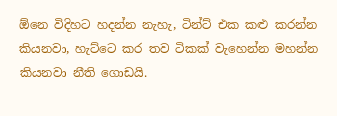ඕනෙ විදිහට හදන්න නැහැ, ටින්ට් එක කළු කරන්න කියනවා, හැට්ටෙ කර තව ටිකක් වැහෙන්න මහන්න කියනවා නීති ගොඩයි.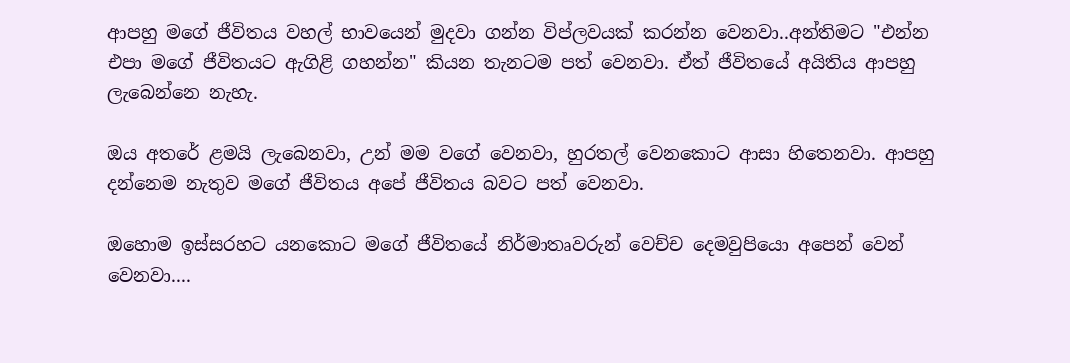ආපහු මගේ ජීවිතය වහල් භාවයෙන් මුදවා ගන්න විප්ලවයක් කරන්න වෙනවා..අන්තිමට "එන්න එපා මගේ ජීවිතයට ඇගිළි ගහන්න" කියන තැනටම පත් වෙනවා. ඒත් ජීවිතයේ අයිතිය ආපහු ලැබෙන්නෙ නැහැ.

ඔය අතරේ ළමයි ලැබෙනවා, උන් මම වගේ වෙනවා, හුරතල් වෙනකොට ආසා හිතෙනවා. ආපහු දන්නෙම නැතුව මගේ ජීවිතය අපේ ජීවිතය බවට පත් වෙනවා.

ඔහොම ඉස්සරහට යනකොට මගේ ජීවිතයේ නිර්මාතෘවරුන් වෙච්ච දෙමවුපියො අපෙන් වෙන් වෙනවා....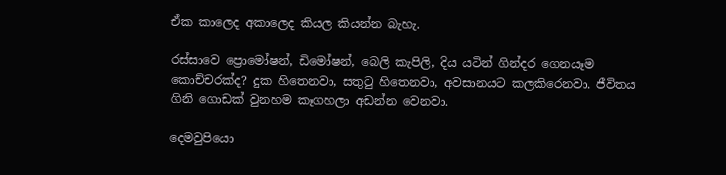ඒක කාලෙද අකාලෙද කියල කියන්න බැහැ.

රස්සාවෙ ප්‍රොමෝෂන්, ඩිමෝෂන්, බෙලි කැපිලි, දිය යටින් ගින්දර ගෙනයෑම කොච්චරක්ද? දුක හිතෙනවා, සතුටු හිතෙනවා, අවසානයට කලකිරෙනවා. ජීවිතය ගිනි ගොඩක් වුනහම කෑගහලා අඩන්න වෙනවා.

දෙමවුපියො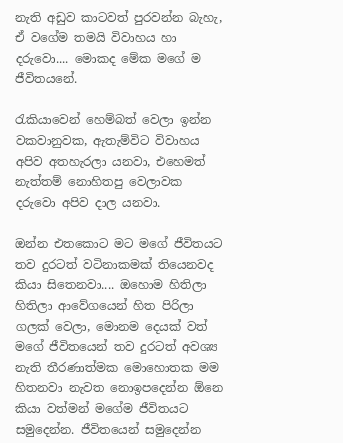නැති අඩුව කාටවත් පුරවන්න බැහැ, ඒ වගේම තමයි විවාහය හා දරුවො.... මොකද මේක මගේ ම ජීවිතයනේ.

රැකියාවෙන් හෙම්බත් වෙලා ඉන්න වකවානුවක, ඇතැම්විට විවාහය අපිව අතහැරලා යනවා, එහෙමත් නැත්තම් නොහිතපු වෙලාවක දරුවො අපිව දාල යනවා.

ඔන්න එතකොට මට මගේ ජීවිතයට තව දුරටත් වටිනාකමක් තියෙනවද කියා සිතෙනවා.... ඔහොම හිතිලා හිතිලා ආවේගයෙන් හිත පිරිලා ගලක් වෙලා, මොනම දෙයක් වත් මගේ ජීවිතයෙන් තව දුරටත් අවශ්‍ය නැති තීරණාත්මක මොහොතක මම හිතනවා නැවත නොඉපදෙන්න ඕනෙ කියා වත්මන් මගේම ජීවිතයට සමුදෙන්න. ජීවිතයෙන් සමුදෙන්න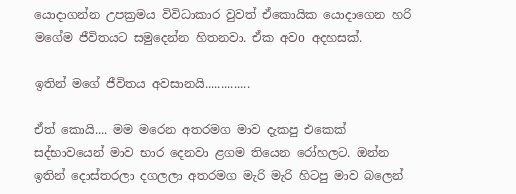යොදාගන්න උපක්‍රමය විවිධාකාර වුවත් ඒකොයික යොදාගෙන හරි මගේම ජීවිතයට සමුදෙන්න හිතනවා. ඒක අවo අදහසක්.

ඉතින් මගේ ජීවිතය අවසානයි..............

ඒත් කොයි.... මම මරෙන අතරමග මාව දැකපු එකෙක් සද්භාවයෙන් මාව භාර දෙනවා ළගම තියෙන රෝහලට. ඔන්න ඉතින් දොස්තරලා දගලලා අතරමග මැරි මැරි හිටපු මාව බලෙන්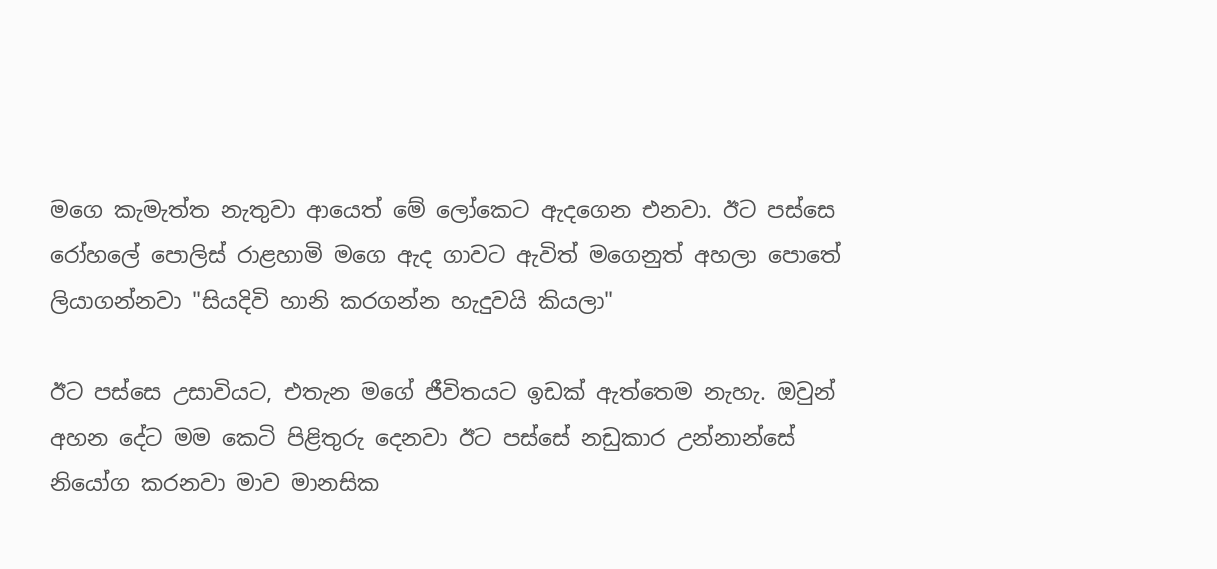මගෙ කැමැත්ත නැතුවා ආයෙත් මේ ලෝකෙට ඇදගෙන එනවා. ඊට පස්සෙ රෝහලේ පොලිස් රාළහාමි මගෙ ඇද ගාවට ඇවිත් මගෙනුත් අහලා පොතේ ලියාගන්නවා "සියදිවි හානි කරගන්න හැදුවයි කියලා"

ඊට පස්සෙ උසාවියට, එතැන මගේ ජීවිතයට ඉඩක් ඇත්තෙම නැහැ. ඔවුන් අහන දේට මම කෙටි පිළිතුරු දෙනවා ඊට පස්සේ නඩුකාර උන්නාන්සේ නියෝග කරනවා මාව මානසික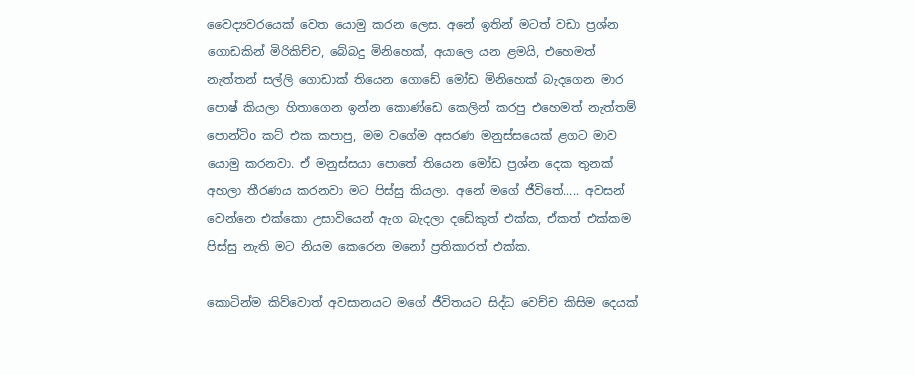වෛද්‍යවරයෙක් වෙත යොමු කරන ලෙස. අනේ ඉතින් මටත් වඩා ප්‍රශ්න ගොඩකින් මිරිකිච්ච, බේබදු මිනිහෙක්, අයාලෙ යන ළමයි, එහෙමත් නැත්තන් සල්ලි ගොඩාක් තියෙන ගොඩේ මෝඩ මිනිහෙක් බැදගෙන මාර පොෂ් කියලා හිතාගෙන ඉන්න කොණ්ඩෙ කෙලින් කරපු එහෙමත් නැත්තම් පොන්ටිo කට් එක කපාපු, මම වගේම අසරණ මනුස්සයෙක් ළගට මාව යොමු කරනවා. ඒ මනුස්සයා පොතේ තියෙන මෝඩ ප්‍රශ්න දෙක තුනක් අහලා තීරණය කරනවා මට පිස්සු කියලා. අනේ මගේ ජීවිතේ..... අවසන් වෙන්නෙ එක්කො උසාවියෙන් ඇග බැදලා දඩේකුත් එක්ක, ඒකත් එක්කම පිස්සු නැති මට නියම කෙරෙන මනෝ ප්‍රතිකාරත් එක්ක.

කොටින්ම කිව්වොත් අවසානයට මගේ ජීවිතයට සිද්ධ වෙච්ච කිසිම දෙයක්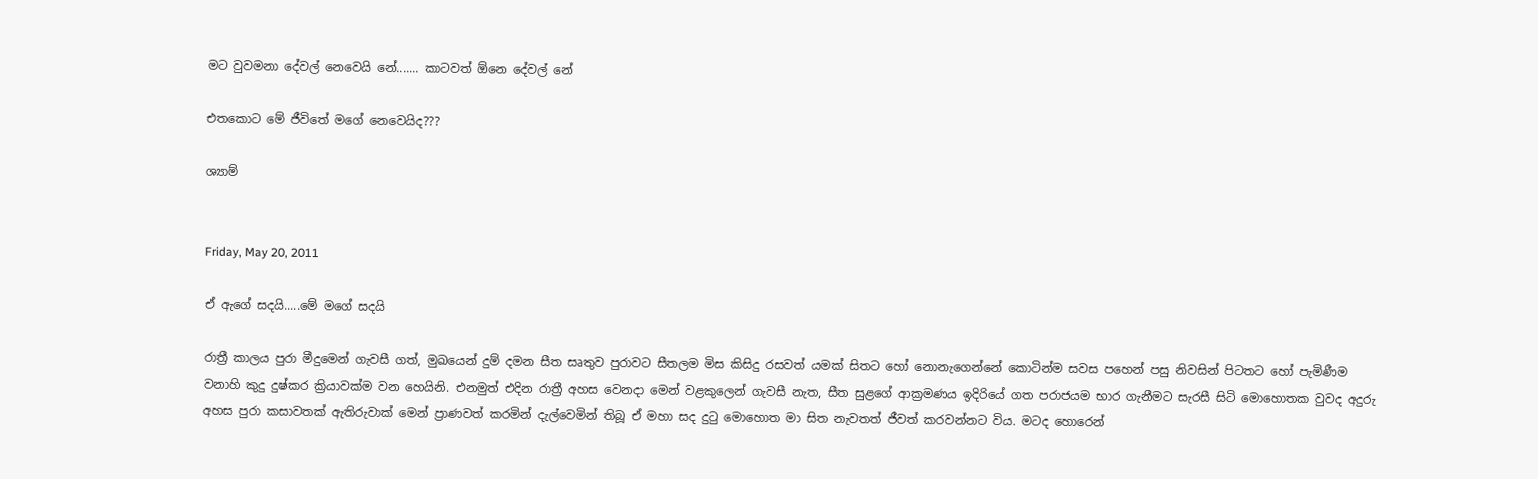මට වුවමනා දේවල් නෙවෙයි නේ....... කාටවත් ඕනෙ දේවල් නේ

එතකොට මේ ජීවිතේ මගේ නෙවෙයිද???

ශ්‍යාම්


Friday, May 20, 2011

ඒ ඇගේ සදයි.....මේ මගේ සදයි

රාත්‍රී කාලය පුරා මීදුමෙන් ගැවසී ගත්, මුඛයෙන් දුම් දමන සීත සෘතුව පුරාවට සීතලම මිස කිසිදු රසවත් යමක් සිතට හෝ නොනැගෙන්නේ කොටින්ම සවස පහෙන් පසු නිවසින් පිටතට හෝ පැමිණීම වනාහි කුදු දුෂ්කර ක්‍රියාවක්ම වන හෙයිනි. එනමුත් එදින රාත්‍රී අහස වෙනදා මෙන් වළකුලෙන් ගැවසී නැත, සීත සුළගේ ආක්‍රමණය ඉදිරියේ ගත පරාජයම භාර ගැනීමට සැරසී සිටි මොහොතක වුවද අදුරු අහස පුරා කසාවතක් ඇතිරුවාක් මෙන් ප්‍රාණවත් කරමින් දැල්වෙමින් තිබූ ඒ මහා සද දුටු මොහොත මා සිත නැවතත් ජීවත් කරවන්නට විය. මටද හොරෙන්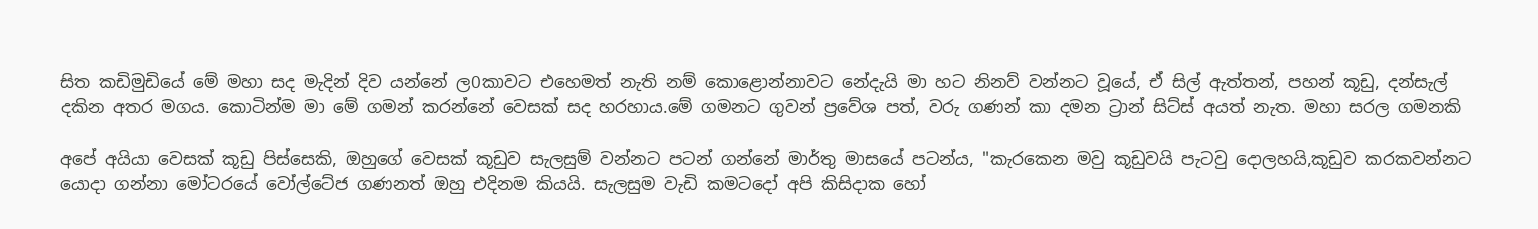සිත කඩිමුඩියේ මේ මහා සද මැදින් දිව යන්නේ ල0කාවට එහෙමත් නැති නම් කොළොන්නාවට නේදැයි මා හට නිනව් වන්නට වූයේ, ඒ සිල් ඇත්තන්, පහන් කූඩු, දන්සැල් දකින අතර මගය. කොටින්ම මා මේ ගමන් කරන්නේ වෙසක් සද හරහාය.මේ ගමනට ගුවන් ප්‍රවේශ පත්, වරු ගණන් කා දමන ට්‍රාන් සිට්ස් අයත් නැත. මහා සරල ගමනකි

අපේ අයියා වෙසක් කූඩු පිස්සෙකි, ඔහුගේ වෙසක් කූඩුව සැලසුම් වන්නට පටන් ගන්නේ මාර්තු මාසයේ පටන්ය, "කැරකෙන මවු කූඩුවයි පැටවු දොලහයි,කූඩුව කරකවන්නට යොදා ගන්නා මෝටරයේ වෝල්ටේජ ගණනත් ඔහු එදිනම කියයි. සැලසුම වැඩි කමටදෝ අපි කිසිදාක හෝ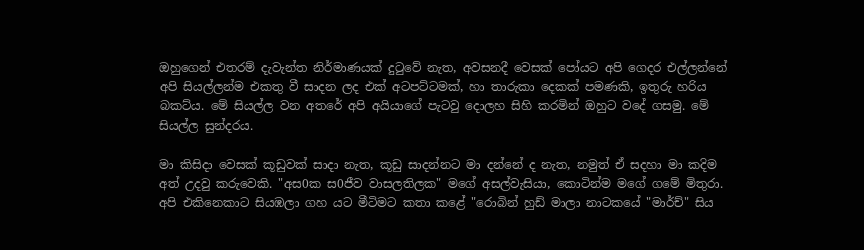ඔහුගෙන් එතරම් දැවැන්ත නිර්මාණයක් දුටුවේ නැත, අවසනදී වෙසක් පෝයට අපි ගෙදර එල්ලන්නේ අපි සියල්ලන්ම එකතු වී සාදන ලද එක් අටපට්ටමක්, හා තාරුකා දෙකක් පමණකි, ඉතුරු හරිය බකට්ය. මේ සියල්ල වන අතරේ අපි අයියාගේ පැටවු දොලහ සිහි කරමින් ඔහුට වදේ ගසමු. මේ සියල්ල සුන්දරය.

මා කිසිදා වෙසක් කූඩුවක් සාදා නැත, කූඩු සාදන්නට මා දන්නේ ද නැත, නමුත් ඒ සදහා මා කදිම අත් උදවු කරුවෙකි. "අස0ක ස0ජීව වාසලතිලක" මගේ අසල්වැසියා, කොටින්ම මගේ ගමේ මිතුරා. අපි එකිනෙකාට සියඹලා ගහ යට මීටිමට කතා කළේ "රොබින් හුඩ් මාලා නාටකයේ "මාර්ච්" සිය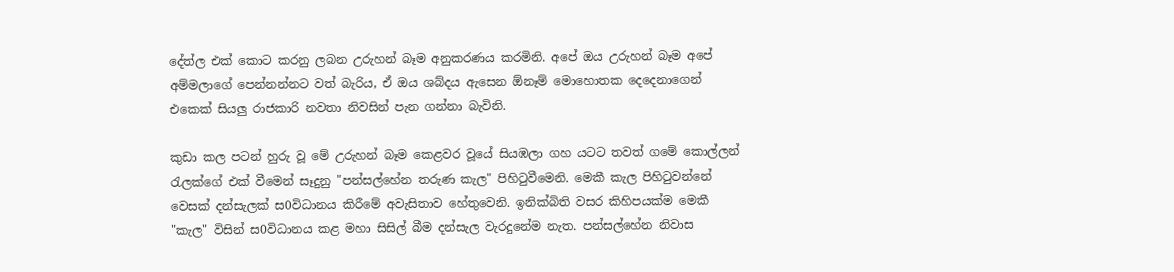දේත්ල එක් කොට කරනු ලබන උරුහන් බෑම අනුකරණය කරමිනි. අපේ ඔය උරුහන් බෑම අපේ අම්මලාගේ පෙන්නන්නට වත් බැරිය, ඒ ඔය ශබ්දය ඇසෙන ඕනෑම් මොහොතක දෙදෙනාගෙන් එකෙක් සියලු රාජකාරි නවතා නිවසින් පැන ගන්නා බැවිනි.

කුඩා කල පටන් හුරු වූ මේ උරුහන් බෑම කෙළවර වූයේ සියඹලා ගහ යටට තවත් ගමේ කොල්ලන් රැලක්ගේ එක් වීමෙන් සෑදුනු "පන්සල්හේන තරුණ කැල" පිහිටුවීමෙනි. මෙකී කැල පිහිටුවන්නේ වෙසක් දන්සැලක් ස0විධානය කිරීමේ අවැසිතාව හේතුවෙනි. ඉනික්බිති වසර කිහිපයක්ම මෙකී "කැල" විසින් ස0විධානය කළ මහා සිසිල් බීම දන්සැල වැරදුනේම නැත. පන්සල්හේන නිවාස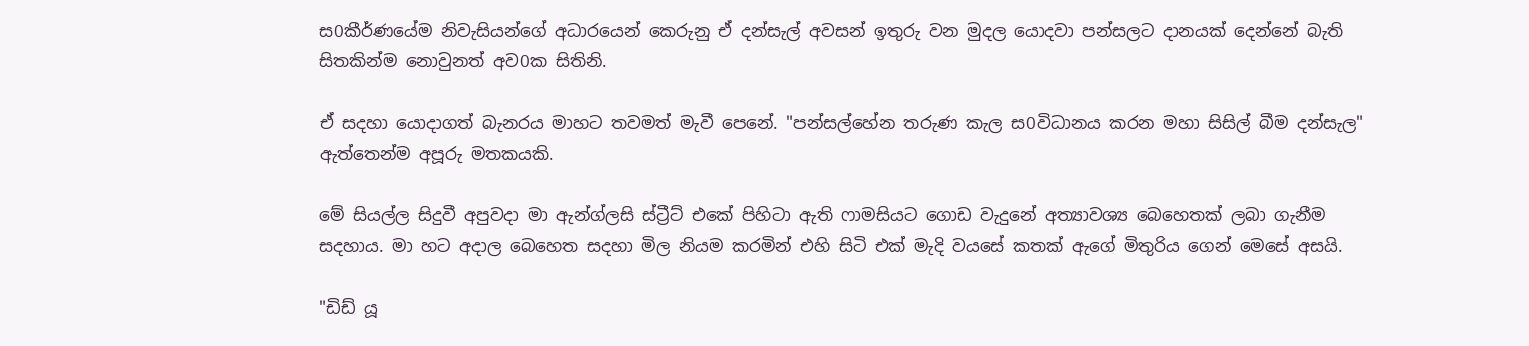ස0කීර්ණයේම නිවැසියන්ගේ අධාරයෙන් කෙරුනු ඒ දන්සැල් අවසන් ඉතුරු වන මුදල යොදවා පන්සලට දානයක් දෙන්නේ බැති සිතකින්ම නොවුනත් අව0ක සිතිනි.

ඒ සදහා යොදාගත් බැනරය මාහට තවමත් මැවී පෙනේ. "පන්සල්හේන තරුණ කැල ස0විධානය කරන මහා සිසිල් බීම දන්සැල" ඇත්තෙන්ම අපූරු මතකයකි.

මේ සියල්ල සිදුවී අපුවදා මා ඇන්ග්ලසි ස්ට්‍රීට් එකේ පිහිටා ඇති ෆාමසියට ගොඩ වැදුනේ අත්‍යාවශ්‍ය බෙහෙතක් ලබා ගැනීම සදහාය. මා හට අදාල බෙහෙත සදහා මිල නියම කරමින් එහි සිටි එක් මැදි වයසේ කතක් ඇගේ මිතුරිය ගෙන් මෙසේ අසයි.

"ඩිඩ් යූ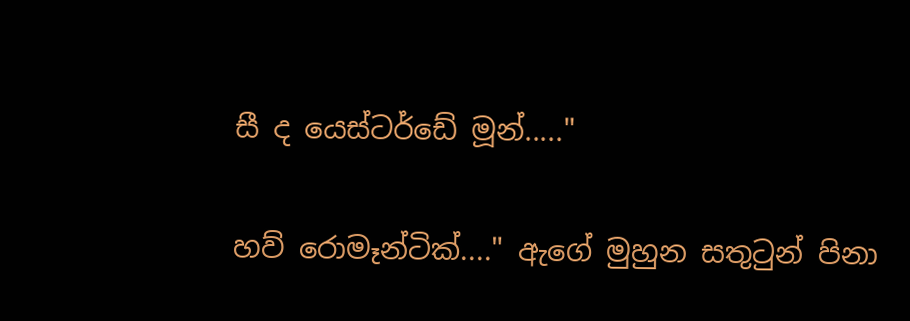සී ද යෙස්ටර්ඩේ මූන්....."

හව් රොමෑන්ටික්...." ඇගේ මුහුන සතුටුන් පිනා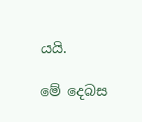යයි.

මේ දෙබස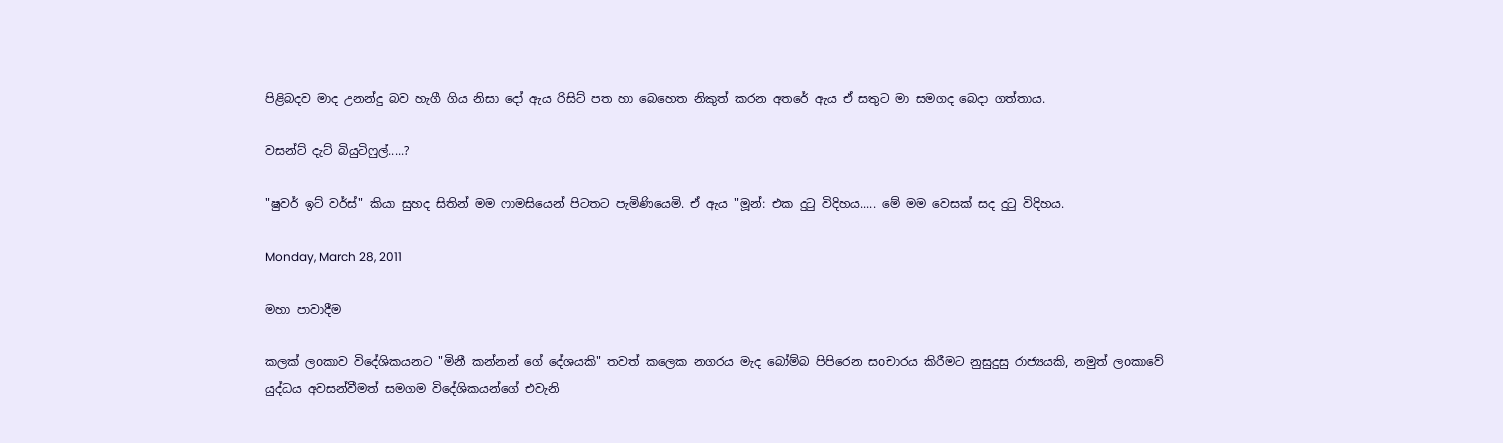පිළිබදව මාද උනන්දු බව හැගී ගිය නිසා දෝ ඇය රිසිට් පත හා බෙහෙත නිකුත් කරන අතරේ ඇය ඒ සතුට මා සමගද බෙදා ගත්තාය.

වසන්ට් දැට් බියුටිෆුල්.....?

"ෂුවර් ඉට් වර්ස්" කියා සුහද සිතින් මම ෆාමසියෙන් පිටතට පැමිණියෙමි. ඒ ඇය "මූන්: එක දුටු විදිහය..... මේ මම වෙසක් සද දුටු විදිහය.

Monday, March 28, 2011

මහා පාවාදීම

කලක් ලoකාව විදේශිකයනට "මිනී කන්නන් ගේ දේශයකි" තවත් කලෙක නගරය මැද බෝම්බ පිපිරෙන සoචාරය කිරීමට නුසුදුසු රාජ්‍යයකි, නමුත් ලoකාවේ යුද්ධය අවසන්වීමත් සමගම විදේශිකයන්ගේ එවැනි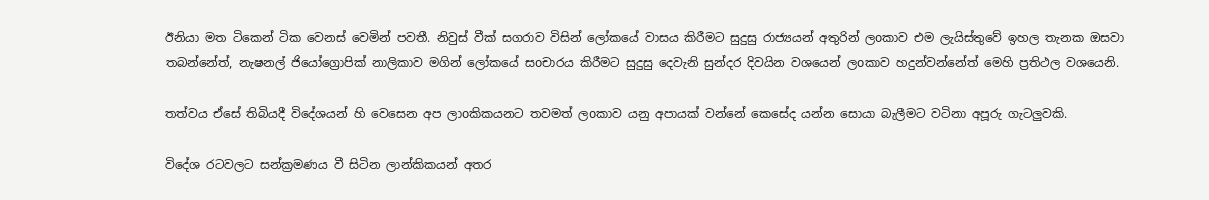ඊනියා මත ටිකෙන් ටික වෙනස් වෙමින් පවතී. නිවුස් වීක් සගරාව විසින් ලෝකයේ වාසය කිරීමට සුදුසු රාජ්‍යයන් අතුරින් ලoකාව එම ලැයිස්තුවේ ඉහල තැනක ඔසවා තබන්නේත්, නැෂනල් ජියෝග්‍රොපික් නාලිකාව මගින් ලෝකයේ සoචාරය කිරීමට සුදුසු දෙවැනි සුන්දර දිවයින වශයෙන් ලoකාව හදුන්වන්නේත් මෙහි ප්‍රතිථල වශයෙනි.

තත්වය ඒසේ තිබියදී විදේශයන් හි වෙසෙන අප ලාoකිකයනට තවමත් ලoකාව යනු අපායක් වන්නේ කෙසේද යන්න සොයා බැලීමට වටිනා අපූරු ගැටලුවකි.

විදේශ රටවලට සන්ක්‍රමණය වී සිටින ලාන්කිකයන් අතර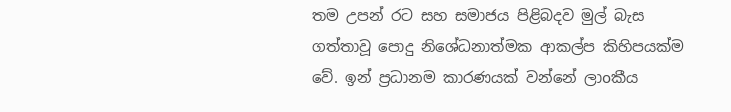තම උපන් රට සහ සමාජය පිළිබදව මුල් බැස ගත්තාවූ පොදු නිශේධනාත්මක ආකල්ප කිහිපයක්ම වේ. ඉන් ප්‍රධානම කාරණයක් වන්නේ ලාoකීය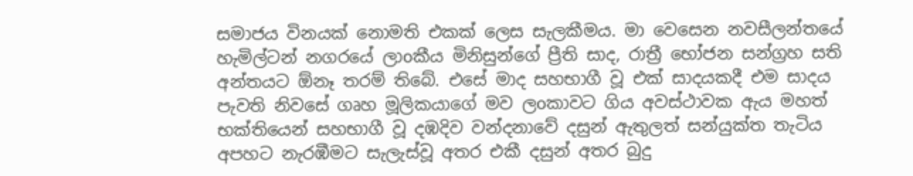සමාජය විනයක් නොමති එකක් ලෙස සැලකීමය. මා වෙසෙන නවසීලන්තයේ හැමිල්ටන් නගරයේ ලාoකීය මිනිසුන්ගේ ප්‍රීති සාද, රාත්‍රී භෝජන සන්ග්‍රහ සති අන්තයට ඕනෑ තරම් තිබේ. එසේ මාද සහභාගී වූ එක් සාදයකදී එම සාදය පැවති නිවසේ ගෘහ මූලිකයාගේ මව ලoකාවට ගිය අවස්ථාවක ඇය මහත් භක්තියෙන් සහභාගී වූ දඹදිව වන්දනාවේ දසුන් ඇතුලත් සන්යුක්ත තැටිය අපහට නැරඹීමට සැලැස්වූ අතර එකී දසුන් අතර බුදු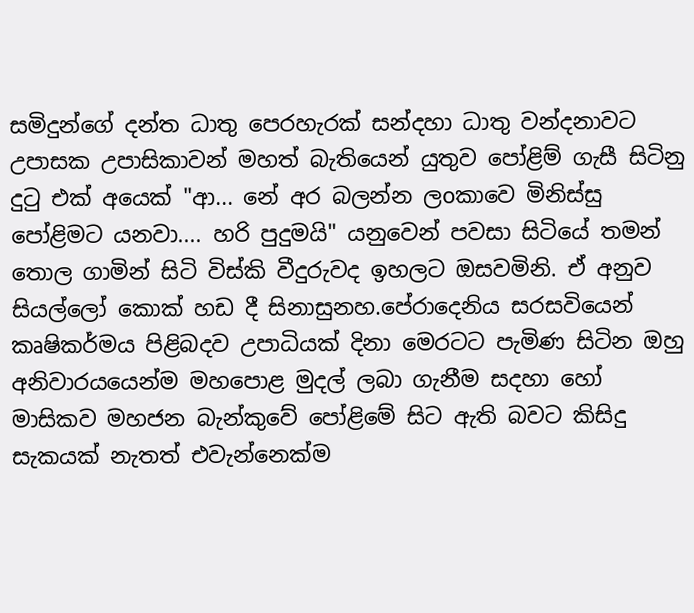සමිදුන්ගේ දන්ත ධාතු පෙරහැරක් සන්දහා ධාතු වන්දනාවට උපාසක උපාසිකාවන් මහත් බැතියෙන් යුතුව පෝළිම් ගැසී සිටිනු දුටු එක් අයෙක් "ආ... නේ අර බලන්න ලoකාවෙ මිනිස්සු පෝළිමට යනවා.... හරි පුදුමයි" යනුවෙන් පවසා සිටියේ තමන් තොල ගාමින් සිටි විස්කි වීදුරුවද ඉහලට ඔසවමිනි. ඒ අනුව සියල්ලෝ කොක් හඩ දී සිනාසුනහ.පේරාදෙනිය සරසවියෙන් කෘෂිකර්මය පිළිබදව උපාධියක් දිනා මෙරටට පැමිණ සිටින ඔහු අනිවාරයයෙන්ම මහපොළ මුදල් ලබා ගැනීම සදහා හෝ මාසිකව මහජන බැන්කුවේ පෝළිමේ සිට ඇති බවට කිසිදු සැකයක් නැතත් එවැන්නෙක්ම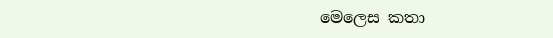මෙලෙස කතා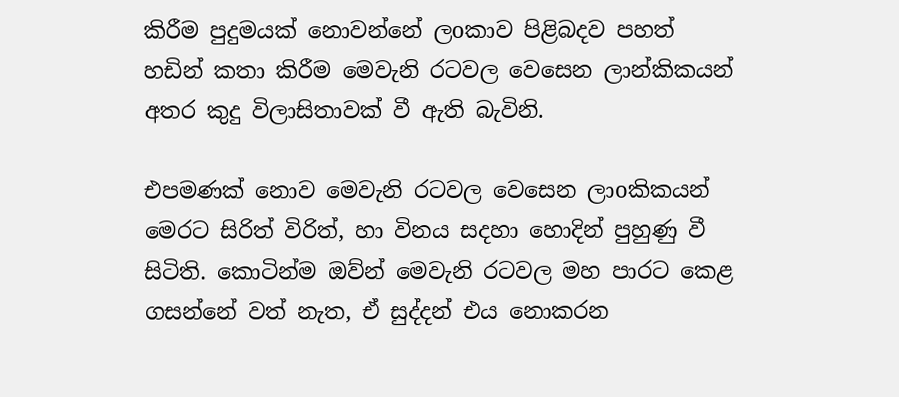කිරීම පුදුමයක් නොවන්නේ ලoකාව පිළිබදව පහත් හඩින් කතා කිරීම මෙවැනි රටවල වෙසෙන ලාන්කිකයන් අතර කුදු විලාසිතාවක් වී ඇති බැවිනි.

එපමණක් නොව මෙවැනි රටවල වෙසෙන ලාoකිකයන් මෙරට සිරිත් විරිත්, හා විනය සදහා හොදින් පුහුණු වී සිටිති. කොටින්ම ඔව්න් මෙවැනි රටවල මහ පාරට කෙළ ගසන්නේ වත් නැත, ඒ සුද්දන් එය නොකරන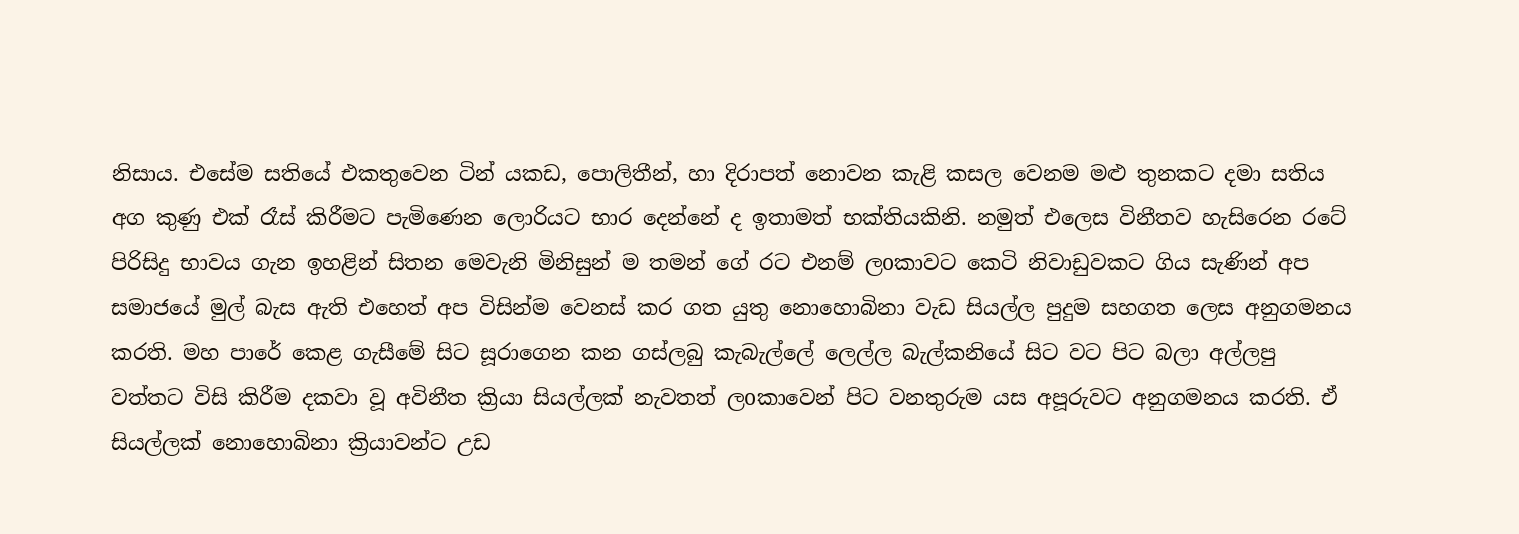නිසාය. එසේම සතියේ එකතුවෙන ටින් යකඩ, පොලිතීන්, හා දිරාපත් නොවන කැළි කසල වෙනම මළු තුනකට දමා සතිය අග කුණු එක් රෑස් කිරීමට පැමිණෙන ලොරියට භාර දෙන්නේ ද ඉතාමත් භක්තියකිනි. නමුත් එලෙස විනීතව හැසිරෙන රටේ පිරිසිදු භාවය ගැන ඉහළින් සිතන මෙවැනි මිනිසුන් ම තමන් ගේ රට එනම් ලoකාවට කෙටි නිවාඩුවකට ගිය සැණින් අප සමාජයේ මුල් බැස ඇති එහෙත් අප විසින්ම වෙනස් කර ගත යුතු නොහොබිනා වැඩ සියල්ල පුදුම සහගත ලෙස අනුගමනය කරති. මහ පාරේ කෙළ ගැසීමේ සිට සූරාගෙන කන ගස්ලබු කැබැල්ලේ ලෙල්ල බැල්කනියේ සිට වට පිට බලා අල්ලපු වත්තට විසි කිරීම දකවා වූ අවිනීත ක්‍රියා සියල්ලක් නැවතත් ලoකාවෙන් පිට වනතුරුම යස අපූරුවට අනුගමනය කරති. ඒ සියල්ලක් නොහොබිනා ක්‍රියාවන්ට උඩ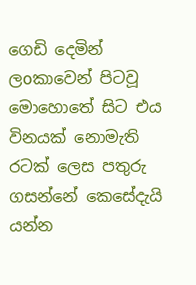ගෙඩි දෙමින් ලoකාවෙන් පිටවූ මොහොතේ සිට එය විනයක් නොමැති රටක් ලෙස පතුරු ගසන්නේ කෙසේදැයි යන්න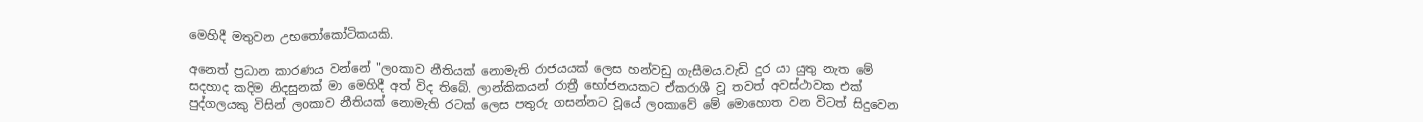මෙහිදී මතුවන උභතෝකෝටිකයකි.

අනෙත් ප්‍රධාන කාරණය වන්නේ "ලoකාව නීතියක් නොමැති රාජයයක් ලෙස හන්වඩු ගැසීමය.වැඩි දුර යා යුතු නැත මේ සදහාද කදිම නිදසුනක් මා මෙහිදී අත් විද තිබේ. ලාන්කිකයන් රාත්‍රී භෝජනයකට ඒකරාශී වූ තවත් අවස්ථාවක එක් පුද්ගලයකු විසින් ලoකාව නීතියක් නොමැති රටක් ලෙස පතුරු ගසන්නට වූයේ ලoකාවේ මේ මොහොත වන විටත් සිදුවෙන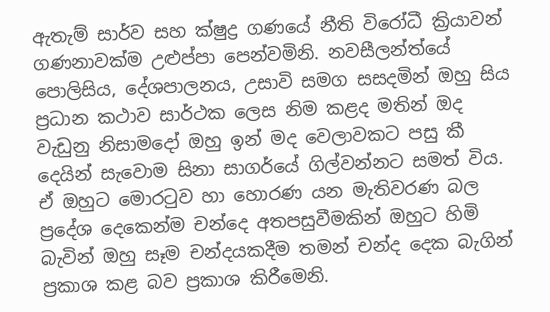ඇතැම් සාර්ව සහ ක්ෂුද්‍ර ගණයේ නීති විරෝධී ක්‍රියාවන් ගණනාවක්ම උළුප්පා පෙන්වමිනි. නවසීලන්ත්යේ පොලිසිය, දේශපාලනය, උසාවි සමග සසදමින් ඔහු සිය ප්‍රධාන කථාව සාර්ථක ලෙස නිම කළද මතින් ඔද වැඩුනු නිසාමදෝ ඔහු ඉන් මද වෙලාවකට පසු කී දෙයින් සැවොම සිනා සාගර්යේ ගිල්වන්නට සමත් විය. ඒ ඔහුට මොරටුව හා හොරණ යන මැතිවරණ බල ප්‍රදේශ දෙකෙන්ම චන්දෙ අතපසුවීමකින් ඔහුට හිමි බැවින් ඔහු සෑම චන්දයකදීම තමන් චන්ද දෙක බැගින් ප්‍රකාශ කළ බව ප්‍රකාශ කිරීමෙනි.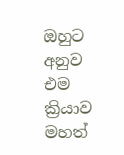ඔහුට අනුව එම ක්‍රියාව මහත්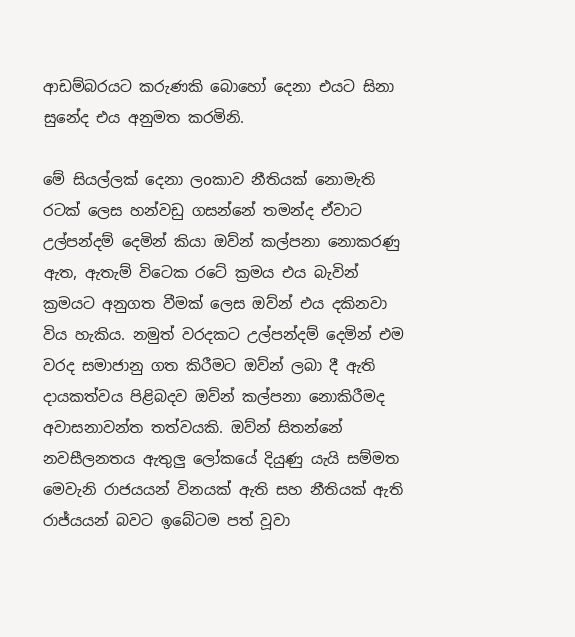ආඩම්බරයට කරුණකි බොහෝ දෙනා එයට සිනා සුනේද එය අනුමත කරමිනි.

මේ සියල්ලක් දෙනා ලoකාව නීතියක් නොමැති රටක් ලෙස හන්වඩු ගසන්නේ තමන්ද ඒවාට උල්පන්දම් දෙමින් කියා ඔව්න් කල්පනා නොකරණු ඇත, ඇතැම් විටෙක රටේ ක්‍රමය එය බැවින් ක්‍රමයට අනුගත වීමක් ලෙස ඔව්න් එය දකිනවා විය හැකිය. නමුත් වරදකට උල්පන්දම් දෙමින් එම වරද සමාජානු ගත කිරීමට ඔව්න් ලබා දී ඇති දායකත්වය පිළිබදව ඔව්න් කල්පනා නොකිරීමද අවාසනාවන්ත තත්වයකි. ඔව්න් සිතන්නේ නවසීලනතය ඇතුලු ලෝකයේ දියුණු යැයි සම්මත මෙවැනි රාජයයන් විනයක් ඇති සහ නීතියක් ඇති රාජ්යයන් බවට ඉබේටම පත් වූවා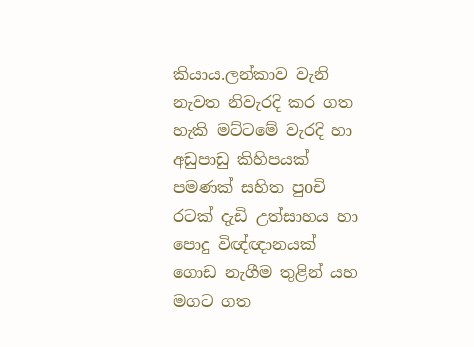කියාය.ලන්කාව වැනි නැවත නිවැරදි කර ගත හැකි මට්ටමේ වැරදි හා අඩුපාඩු කිහිපයක් පමණක් සහිත පුoචි රටක් දැඩි උත්සාහය හා පොදු විඥ්ඥානයක් ගොඩ නැගීම තුළින් යහ මගට ගත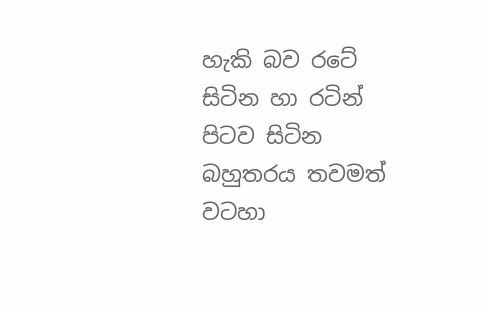හැකි බව රටේ සිටින හා රටින් පිටව සිටින බහුතරය තවමත් වටහා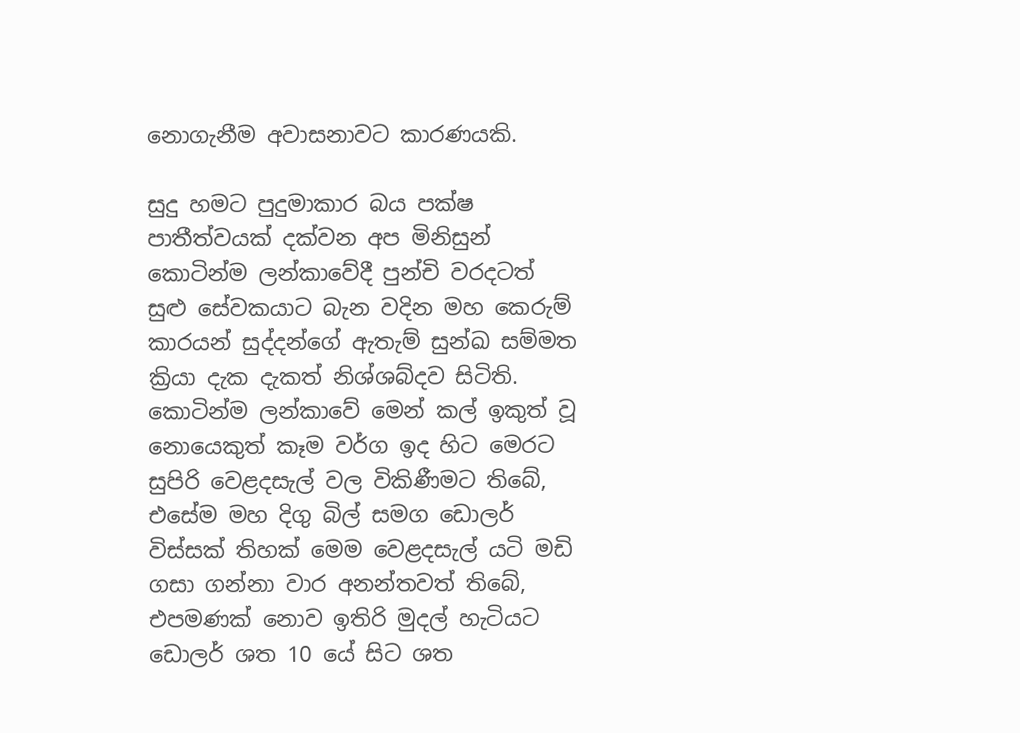නොගැනීම අවාසනාවට කාරණයකි.

සුදු හමට පුදුමාකාර බය පක්ෂ පාතීත්වයක් දක්වන අප මිනිසුන් කොටින්ම ලන්කාවේදී පුන්චි වරදටත් සුළු සේවකයාට බැන වදින මහ කෙරුම් කාරයන් සුද්දන්ගේ ඇතැම් සුන්ඛ සම්මත ක්‍රියා දැක දැකත් නිශ්ශබ්දව සිටිති. කොටින්ම ලන්කාවේ මෙන් කල් ඉකුත් වූ නොයෙකුත් කෑම වර්ග ඉද හිට මෙරට සුපිරි වෙළදසැල් වල විකිණීමට තිබේ, එසේම මහ දිගු බිල් සමග ඩොලර් විස්සක් තිහක් මෙම වෙළදසැල් යටි මඩි ගසා ගන්නා වාර අනන්තවත් තිබේ, එපමණක් නොව ඉතිරි මුදල් හැටියට ඩොලර් ශත 10 යේ සිට ශත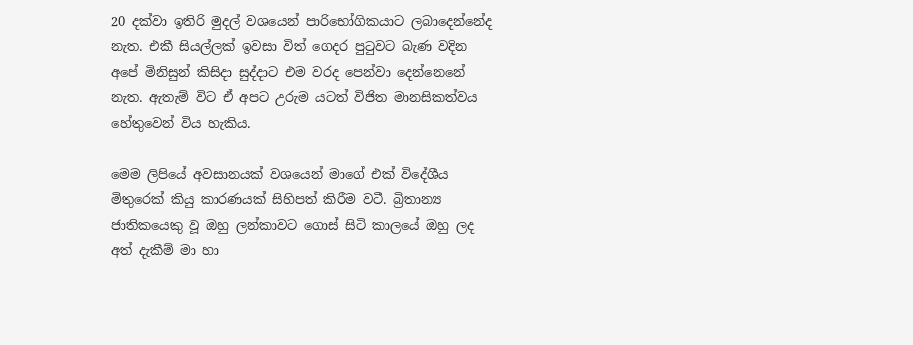20 දක්වා ඉතිරි මුදල් වශයෙන් පාරිභෝගිකයාට ලබාදෙන්නේද නැත. එකී සියල්ලක් ඉවසා විත් ගෙදර පුටුවට බැණ වදින අපේ මිනිසුන් කිසිදා සුද්දාට එම වරද පෙන්වා දෙන්නෙනේ නැත. ඇතැම් විට ඒ අපට උරුම යටත් විජිත මානසිකත්වය හේතුවෙන් විය හැකිය.

මෙම ලිපියේ අවසානයක් වශයෙන් මාගේ එක් විදේශීය මිතුරෙක් කියු කාරණයක් සිහිපත් කිරීම වටී. බ්‍රිතාන්‍ය ජාතිකයෙකු වූ ඔහු ලන්කාවට ගොස් සිටි කාලයේ ඔහු ලද අත් දැකීම් මා හා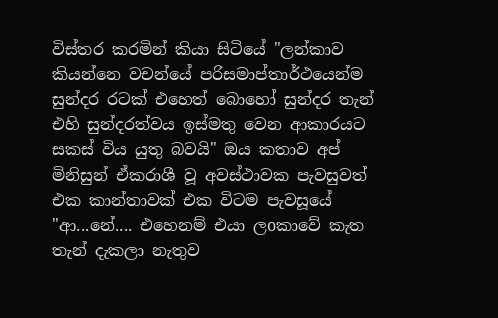විස්තර කරමින් කියා සිටියේ "ලන්කාව කියන්නෙ වචන්යේ පරිසමාප්තාර්ථයෙන්ම සුන්දර රටක් එහෙත් බොහෝ සුන්දර තැන් එහි සුන්දරත්වය ඉස්මතු වෙන ආකාරයට සකස් විය යුතු බවයි" ඔය කතාව අප් මිනිසුන් ඒකරාශී වූ අවස්ථාවක පැවසුවත් එක කාන්තාවක් එක විටම පැවසූයේ "ආ...නේ.... එහෙනම් එයා ලoකාවේ කැත තැන් දැකලා නැතුව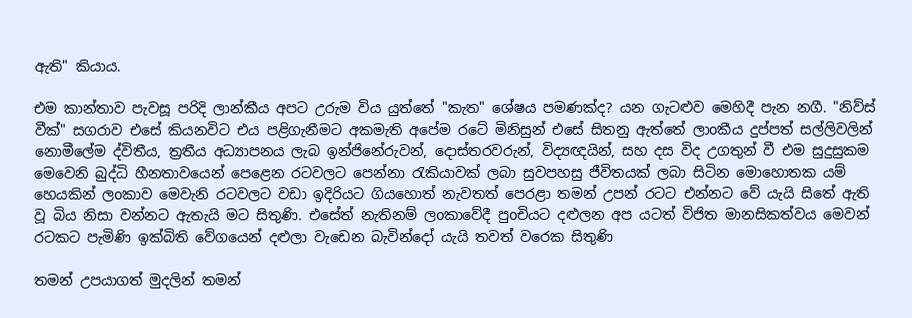ඇති" කියාය.

එම කාන්තාව පැවසූ පරිදි ලාන්කීය අපට උරුම විය යුත්තේ "කැත" ශේෂය පමණක්ද? යන ගැටළුව මෙහිදී පැන නගී. "නිව්ස් වීක්" සගරාව එසේ කියනවිට එය පළිගැනීමට අකමැති අපේම රටේ මිනිසුන් එසේ සිතනු ඇත්තේ ලාoකීය දුප්පත් සල්ලිවලින් නොමීලේම ද්විතීය, ත්‍රතීය අධ්‍යාපනය ලැබ ඉන්ජිනේරුවන්, දොස්තරවරුන්, විද්‍යඥයින්, සහ දස විද උගතුන් වී එම සුදුසුකම මෙවෙනි බුද්ධි හීනතාවයෙන් පෙළෙන රටවලට පෙන්නා රැකියාවක් ලබා සුවපහසු ජීවිතයක් ලබා සිටින මොහොතක යම් හෙයකින් ලoකාව මෙවැනි රටවලට වඩා ඉදිරියට ගියහොත් නැවතත් පෙරළා තමන් උපන් රටට එන්නට වේ යැයි සිතේ ඇති වූ බිය නිසා වන්නට ඇතැයි මට සිතුණි. එසේත් නැතිනම් ලoකාවේදී පුoචියට දළුලන අප යටත් විජිත මානසිකත්වය මෙවන් රටකට පැමිණි ඉක්බිති වේගයෙන් දළුලා වැඩෙන බැවින්දෝ යැයි තවත් වරෙක සිතුණි

තමන් උපයාගත් මුදලින් තමන්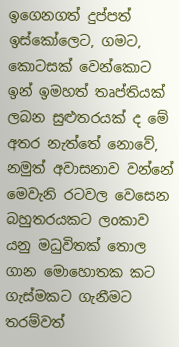ඉගෙනගත් දුප්පත් ඉස්කෝලෙට, ගමට, කොටසක් වෙන්කොට ඉන් ඉමහත් තෘප්තියක් ලබන සුළුතරයක් ද මේ අතර නැත්තේ නොවේ, නමුත් අවාසනාව වන්නේ මෙවැනි රටවල වෙසෙන බහුතරයකට ලoකාව යනු මධුවිතක් තොල ගාන මොහොතක කට ගැස්මකට ගැනීමට තරම්වත්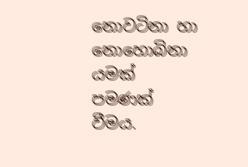නොවටිනා හා නොහොබිනා යමක් පමණක් වීමය.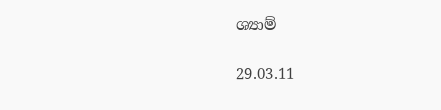ශ්‍යාම්

29.03.11